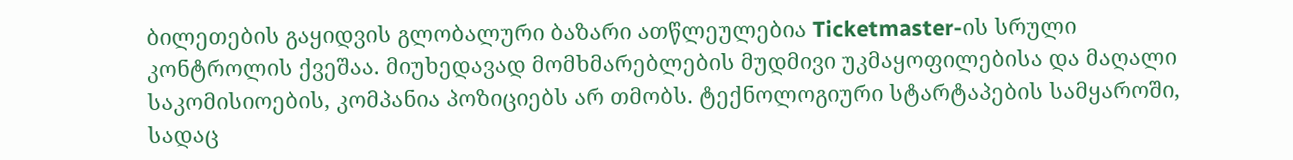ბილეთების გაყიდვის გლობალური ბაზარი ათწლეულებია Ticketmaster-ის სრული კონტროლის ქვეშაა. მიუხედავად მომხმარებლების მუდმივი უკმაყოფილებისა და მაღალი საკომისიოების, კომპანია პოზიციებს არ თმობს. ტექნოლოგიური სტარტაპების სამყაროში, სადაც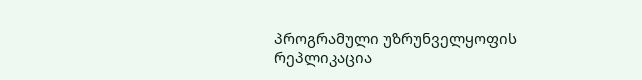პროგრამული უზრუნველყოფის რეპლიკაცია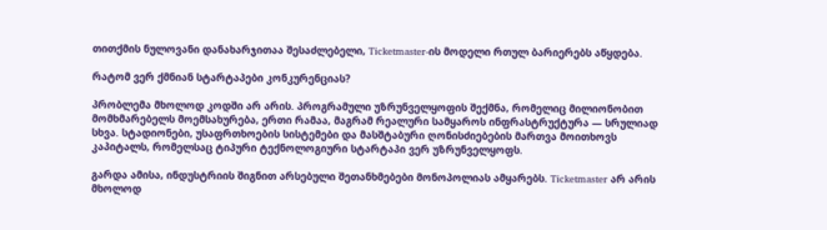თითქმის ნულოვანი დანახარჯითაა შესაძლებელი, Ticketmaster-ის მოდელი რთულ ბარიერებს აწყდება.

რატომ ვერ ქმნიან სტარტაპები კონკურენციას?

პრობლემა მხოლოდ კოდში არ არის. პროგრამული უზრუნველყოფის შექმნა, რომელიც მილიონობით მომხმარებელს მოემსახურება, ერთი რამაა, მაგრამ რეალური სამყაროს ინფრასტრუქტურა — სრულიად სხვა. სტადიონები, უსაფრთხოების სისტემები და მასშტაბური ღონისძიებების მართვა მოითხოვს კაპიტალს, რომელსაც ტიპური ტექნოლოგიური სტარტაპი ვერ უზრუნველყოფს.

გარდა ამისა, ინდუსტრიის შიგნით არსებული შეთანხმებები მონოპოლიას ამყარებს. Ticketmaster არ არის მხოლოდ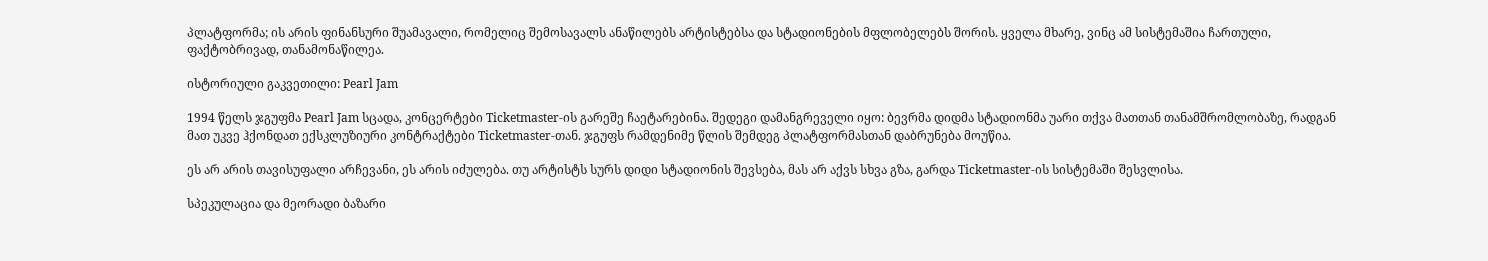პლატფორმა; ის არის ფინანსური შუამავალი, რომელიც შემოსავალს ანაწილებს არტისტებსა და სტადიონების მფლობელებს შორის. ყველა მხარე, ვინც ამ სისტემაშია ჩართული, ფაქტობრივად, თანამონაწილეა.

ისტორიული გაკვეთილი: Pearl Jam

1994 წელს ჯგუფმა Pearl Jam სცადა, კონცერტები Ticketmaster-ის გარეშე ჩაეტარებინა. შედეგი დამანგრეველი იყო: ბევრმა დიდმა სტადიონმა უარი თქვა მათთან თანამშრომლობაზე, რადგან მათ უკვე ჰქონდათ ექსკლუზიური კონტრაქტები Ticketmaster-თან. ჯგუფს რამდენიმე წლის შემდეგ პლატფორმასთან დაბრუნება მოუწია.

ეს არ არის თავისუფალი არჩევანი, ეს არის იძულება. თუ არტისტს სურს დიდი სტადიონის შევსება, მას არ აქვს სხვა გზა, გარდა Ticketmaster-ის სისტემაში შესვლისა.

სპეკულაცია და მეორადი ბაზარი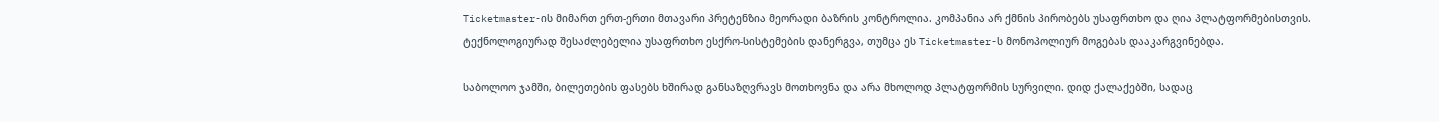Ticketmaster-ის მიმართ ერთ-ერთი მთავარი პრეტენზია მეორადი ბაზრის კონტროლია. კომპანია არ ქმნის პირობებს უსაფრთხო და ღია პლატფორმებისთვის. ტექნოლოგიურად შესაძლებელია უსაფრთხო ესქრო-სისტემების დანერგვა, თუმცა ეს Ticketmaster-ს მონოპოლიურ მოგებას დააკარგვინებდა.

საბოლოო ჯამში, ბილეთების ფასებს ხშირად განსაზღვრავს მოთხოვნა და არა მხოლოდ პლატფორმის სურვილი. დიდ ქალაქებში, სადაც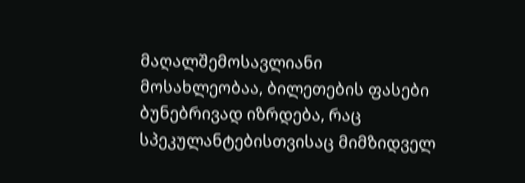მაღალშემოსავლიანი მოსახლეობაა, ბილეთების ფასები ბუნებრივად იზრდება, რაც სპეკულანტებისთვისაც მიმზიდველ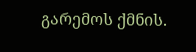გარემოს ქმნის.